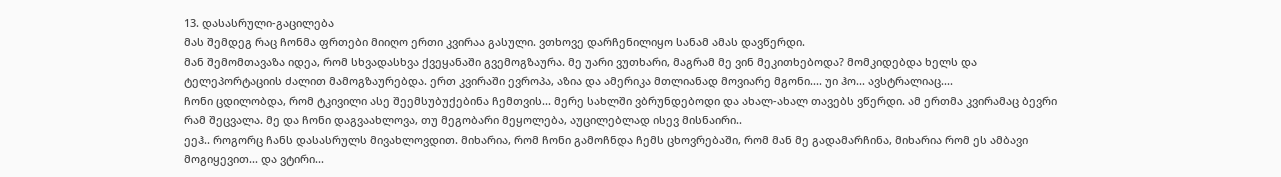13. დასასრული-გაცილება
მას შემდეგ რაც ჩონმა ფრთები მიიღო ერთი კვირაა გასული. ვთხოვე დარჩენილიყო სანამ ამას დავწერდი.
მან შემომთავაზა იდეა, რომ სხვადასხვა ქვეყანაში გვემოგზაურა. მე უარი ვუთხარი, მაგრამ მე ვინ მეკითხებოდა? მომკიდებდა ხელს და ტელეპორტაციის ძალით მამოგზაურებდა. ერთ კვირაში ევროპა, აზია და ამერიკა მთლიანად მოვიარე მგონი.... უი ჰო... ავსტრალიაც....
ჩონი ცდილობდა, რომ ტკივილი ასე შეემსუბუქებინა ჩემთვის... მერე სახლში ვბრუნდებოდი და ახალ-ახალ თავებს ვწერდი. ამ ერთმა კვირამაც ბევრი რამ შეცვალა. მე და ჩონი დაგვაახლოვა, თუ მეგობარი მეყოლება, აუცილებლად ისევ მისნაირი..
ეეჰ.. როგორც ჩანს დასასრულს მივახლოვდით. მიხარია, რომ ჩონი გამოჩნდა ჩემს ცხოვრებაში, რომ მან მე გადამარჩინა, მიხარია რომ ეს ამბავი მოგიყევით... და ვტირი...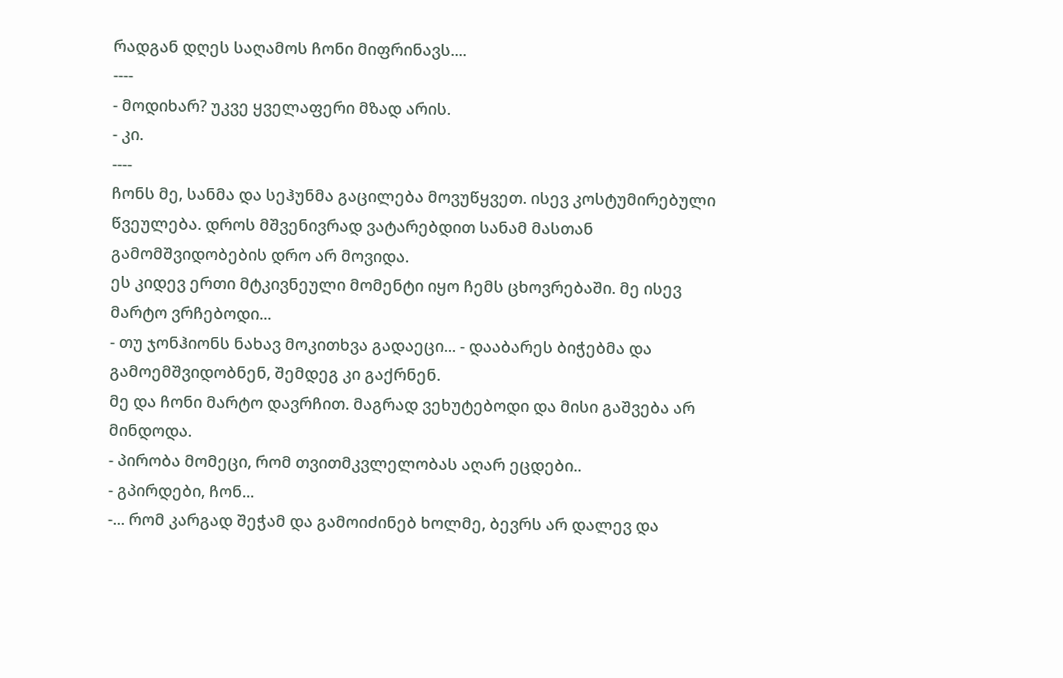რადგან დღეს საღამოს ჩონი მიფრინავს....
----
- მოდიხარ? უკვე ყველაფერი მზად არის.
- კი.
----
ჩონს მე, სანმა და სეჰუნმა გაცილება მოვუწყვეთ. ისევ კოსტუმირებული წვეულება. დროს მშვენივრად ვატარებდით სანამ მასთან გამომშვიდობების დრო არ მოვიდა.
ეს კიდევ ერთი მტკივნეული მომენტი იყო ჩემს ცხოვრებაში. მე ისევ მარტო ვრჩებოდი...
- თუ ჯონჰიონს ნახავ მოკითხვა გადაეცი... - დააბარეს ბიჭებმა და გამოემშვიდობნენ, შემდეგ კი გაქრნენ.
მე და ჩონი მარტო დავრჩით. მაგრად ვეხუტებოდი და მისი გაშვება არ მინდოდა.
- პირობა მომეცი, რომ თვითმკვლელობას აღარ ეცდები..
- გპირდები, ჩონ...
-... რომ კარგად შეჭამ და გამოიძინებ ხოლმე, ბევრს არ დალევ და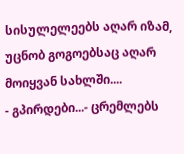სისულელეებს აღარ იზამ, უცნობ გოგოებსაც აღარ მოიყვან სახლში....
- გპირდები...- ცრემლებს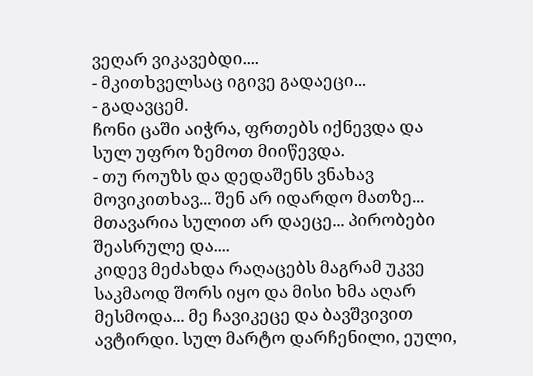ვეღარ ვიკავებდი....
- მკითხველსაც იგივე გადაეცი...
- გადავცემ.
ჩონი ცაში აიჭრა, ფრთებს იქნევდა და სულ უფრო ზემოთ მიიწევდა.
- თუ როუზს და დედაშენს ვნახავ მოვიკითხავ... შენ არ იდარდო მათზე... მთავარია სულით არ დაეცე... პირობები შეასრულე და....
კიდევ მეძახდა რაღაცებს მაგრამ უკვე საკმაოდ შორს იყო და მისი ხმა აღარ მესმოდა... მე ჩავიკეცე და ბავშვივით ავტირდი. სულ მარტო დარჩენილი, ეული,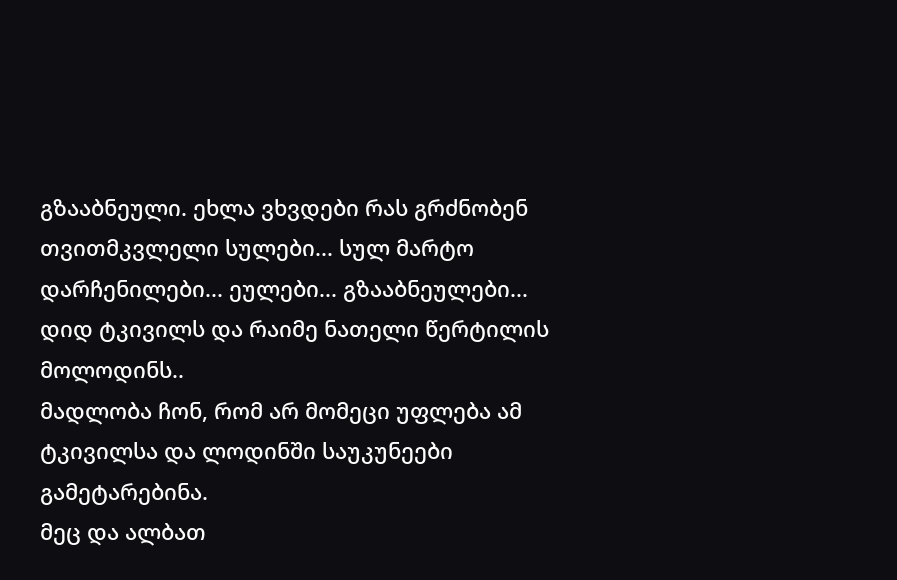გზააბნეული. ეხლა ვხვდები რას გრძნობენ თვითმკვლელი სულები... სულ მარტო დარჩენილები... ეულები... გზააბნეულები... დიდ ტკივილს და რაიმე ნათელი წერტილის მოლოდინს..
მადლობა ჩონ, რომ არ მომეცი უფლება ამ ტკივილსა და ლოდინში საუკუნეები გამეტარებინა.
მეც და ალბათ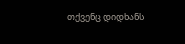თქვენც დიდხანს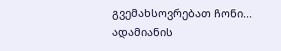გვემახსოვრებათ ჩონი... ადამიანის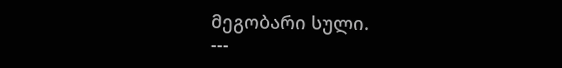მეგობარი სული.
---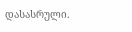დასასრული.